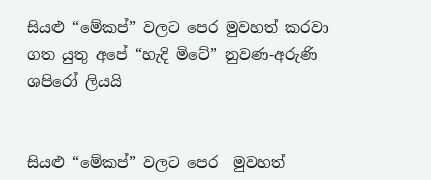සියළු “මේකප්” වලට පෙර මුවහත් කරවා ගත යුතු අපේ “හැදි මිටේ” නුවණ-අරුණි ශපිරෝ ලියයි


සියළු “මේකප්” වලට පෙර  මුවහත්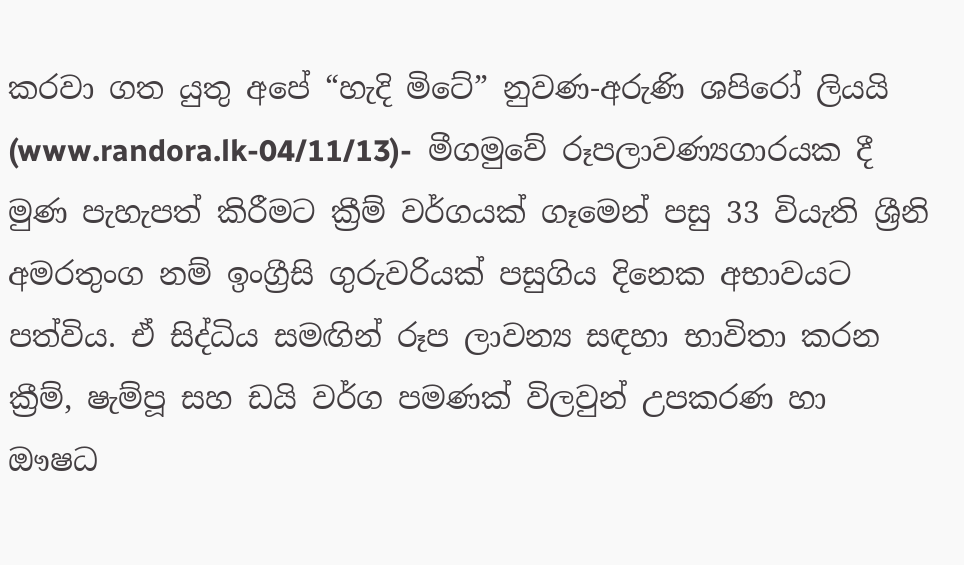කරවා ගත යුතු අපේ “හැදි මිටේ” නුවණ-අරුණි ශපිරෝ ලියයි
(www.randora.lk-04/11/13)-  මීගමුවේ රූපලාවණ්‍යගාරයක දී මුණ පැහැපත් කිරීමට ක්‍රීම් වර්ගයක් ගෑමෙන් පසු 33 වියැති ශ්‍රීනි අමරතුංග නම් ඉංග්‍රීසි ගුරුවරියක් පසුගිය දිනෙක අභාවයට පත්විය. ඒ සිද්ධිය සමඟින් රූප ලාවන්‍ය සඳහා භාවිතා කරන ක්‍රීම්, ෂැම්පූ සහ ඩයි වර්ග පමණක් විලවුන් උපකරණ හා ඖෂධ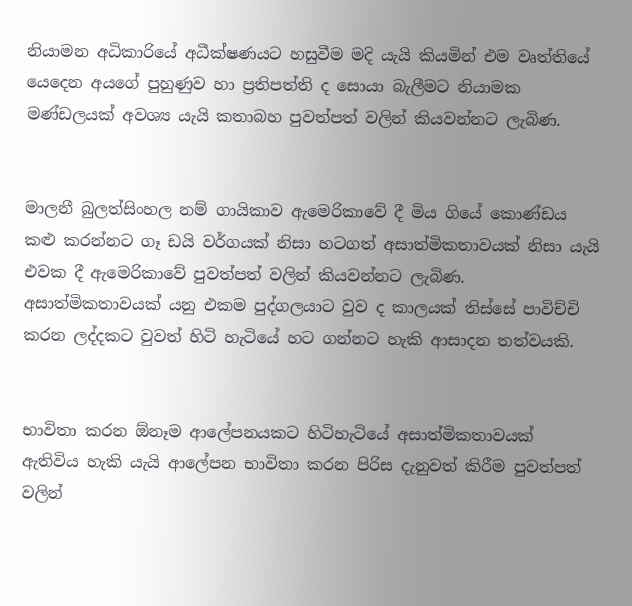නියාමන අධිකාරියේ අධීක්ෂණයට හසුවීම මදි යැයි කියමින් එම වෘත්තියේ යෙදෙන අයගේ පුහුණුව හා ප්‍රතිපත්ති ද සොයා බැලීමට නියාමක මණ්ඩලයක් අවශ්‍ය යැයි කතාබහ පුවත්පත් වලින් කියවන්නට ලැබිණ.


මාලනී බුලත්සිංහල නම් ගායිකාව ඇමෙරිකාවේ දී මිය ගියේ කොණ්ඩය කළු කරන්නට ගෑ ඩයි වර්ගයක් නිසා හටගත් අසාත්මිකතාවයක් නිසා යැයි එවක දී ඇමෙරිකාවේ පුවත්පත් වලින් කියවන්නට ලැබිණ. අසාත්මිකතාවයක් යනු එකම පුද්ගලයාට වුව ද කාලයක් තිස්සේ පාවිච්චි කරන ලද්දකට වුවත් හිටි හැටියේ හට ගන්නට හැකි ආසාදන තත්වයකි.


භාවිතා කරන ඕනෑම ආලේපනයකට හිටිහැටියේ අසාත්මිකතාවයක් ඇතිවිය හැකි යැයි ආලේපන භාවිතා කරන පිරිස දැනුවත් කිරීම පුවත්පත් වලින්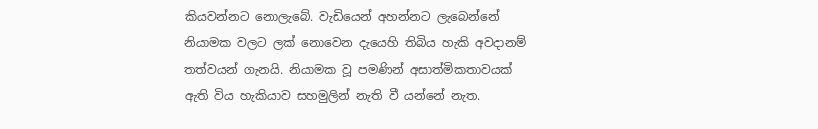කියවන්නට නොලැබේ. වැඩියෙන් අහන්නට ලැබෙන්නේ නියාමක වලට ලක් නොවෙන දැයෙහි තිබිය හැකි අවදානම් තත්වයන් ගැනයි. නියාමක වූ පමණින් අසාත්මිකතාවයක් ඇති විය හැකියාව සහමුලින් නැති වී යන්නේ නැත.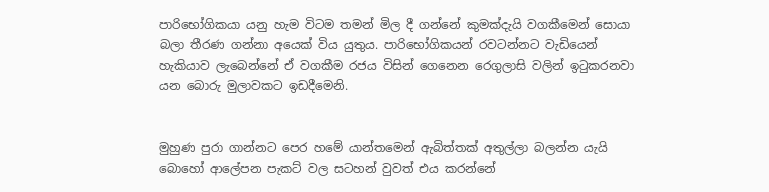පාරිභෝගිකයා යනු හැම විටම තමන් මිල දී ගන්නේ කුමක්දැයි වගකීමෙන් සොයා බලා තීරණ ගන්නා අයෙක් විය යුතුය. පාරිභෝගිකයන් රවටන්නට වැඩියෙන් හැකියාව ලැබෙන්නේ ඒ වගකීම රජය විසින් ගෙනෙන රෙගුලාසි වලින් ඉටුකරනවා යන බොරු මුලාවකට ඉඩදීමෙනි.


මුහුණ පුරා ගාන්නට පෙර හමේ යාන්තමෙන් ඇබිත්තක් අතුල්ලා බලන්න යැයි බොහෝ ආලේපන පැකට් වල සටහන් වුවත් එය කරන්නේ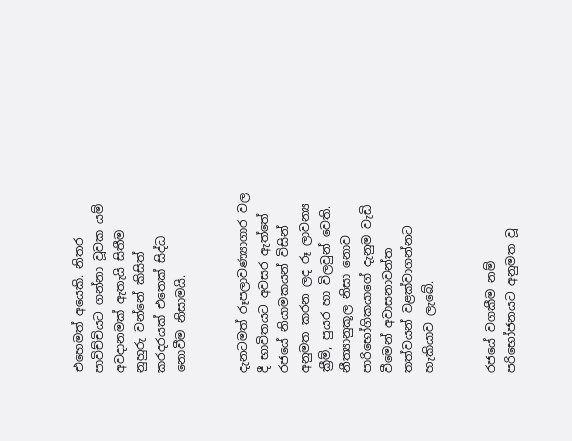එහෙමත් අයෙකි. නිතර පාවිච්චියට ගන්නා වූවක යම් අවදානමක් ඇතැයි සිතීම නුහුරු වන්නේ කිසිත් කරදරයක් එතෙක් සිද්ධ නොවීම නිසාමයි.


දැනටමත් රූපලාවණ්‍යාගාර වල දී භාවිතයට අවසර ඇත්තේ රජයේ නියාමකයන් විසින් අනුමත කරන ලද රූ ලාවන්‍ය ක්‍රීම්, පුයර හා විලවුන් වෙති. නීත්‍යානුකූල නිසා නොව පාරිභෝගිකයාගේ දැනුම වැඩි වීමෙන් අවාසනාවන්ත තත්වයන් වළක්වාගන්නට හැකියාව ලැබේ.


රජයේ වගකීම නම් පරිභෝජනයට අනුමත වූ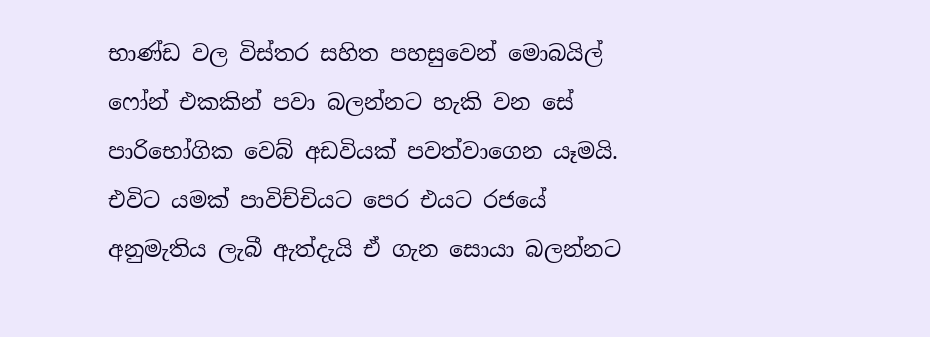භාණ්ඩ වල විස්තර සහිත පහසුවෙන් මොබයිල් ෆෝන් එකකින් පවා බලන්නට හැකි වන සේ පාරිභෝගික වෙබ් අඩවියක් පවත්වාගෙන යෑමයි. එවිට යමක් පාවිච්චියට පෙර එයට රජයේ අනුමැතිය ලැබී ඇත්දැයි ඒ ගැන සොයා බලන්නට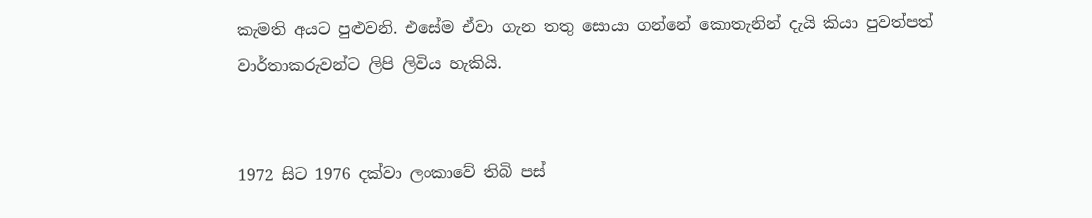කැමති අයට පුළුවනි. එසේම ඒවා ගැන තතු සොයා ගන්නේ කොතැනින් දැයි කියා පුවත්පත් වාර්තාකරුවන්ට ලිපි ලිවිය හැකියි.


1972 සිට 1976 දක්වා ලංකාවේ තිබි පස්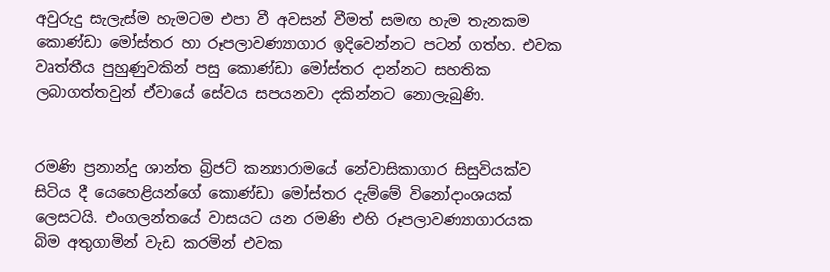අවුරුදු සැලැස්ම හැමටම එපා වී අවසන් වීමත් සමඟ හැම තැනකම කොණ්ඩා මෝස්තර හා රූපලාවණ්‍යාගාර ඉදිවෙන්නට පටන් ගත්හ. එවක වෘත්තීය පුහුණුවකින් පසු කොණ්ඩා මෝස්තර දාන්නට සහතික ලබාගත්තවුන් ඒවායේ සේවය සපයනවා දකින්නට නොලැබුණි.


රමණි ප්‍රනාන්දු ශාන්ත බ්‍රිජට් කන්‍යාරාමයේ නේවාසිකාගාර සිසුවියක්ව සිටිය දී යෙහෙළියන්ගේ කොණ්ඩා මෝස්තර දැම්මේ විනෝදාංශයක් ලෙසටයි. එංගලන්තයේ වාසයට යන රමණි එහි රූපලාවණ්‍යාගාරයක බිම අතුගාමින් වැඩ කරමින් එවක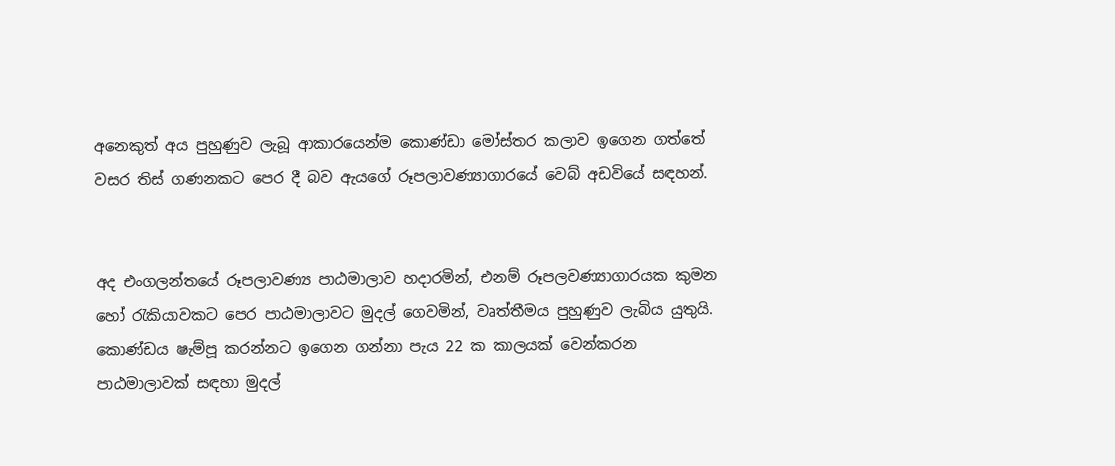අනෙකුත් අය පුහුණුව ලැබූ ආකාරයෙන්ම කොණ්ඩා මෝස්තර කලාව ඉගෙන ගත්තේ වසර තිස් ගණනකට පෙර දී බව ඇයගේ රූපලාවණ්‍යාගාරයේ වෙබ් අඩවියේ සඳහන්.


අද එංගලන්තයේ රූපලාවණ්‍ය පාඨමාලාව හදාරමින්, එනම් රූපලවණ්‍යාගාරයක කුමන හෝ රැකියාවකට පෙර පාඨමාලාවට මුදල් ගෙවමින්, වෘත්තීමය පුහුණුව ලැබිය යුතුයි. කොණ්ඩය ෂැම්පූ කරන්නට ඉගෙන ගන්නා පැය 22 ක කාලයක් වෙන්කරන පාඨමාලාවක් සඳහා මුදල්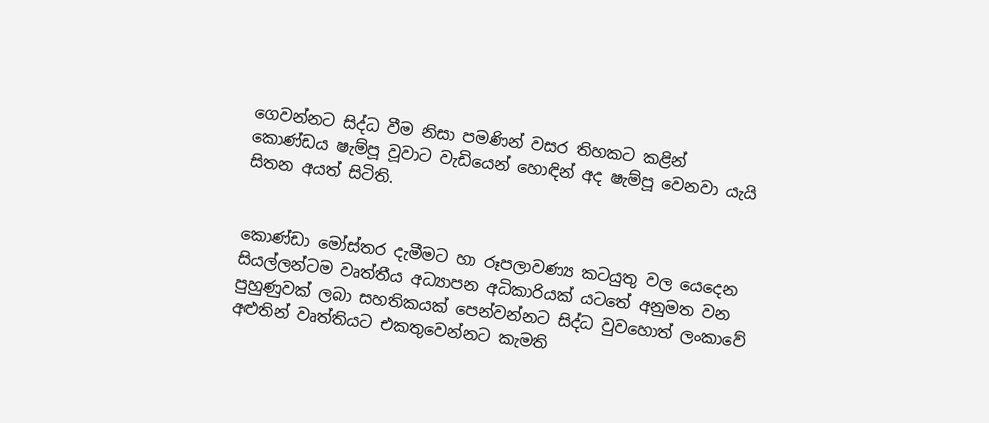ගෙවන්නට සිද්ධ වීම නිසා පමණින් වසර තිහකට කළින් කොණ්ඩය ෂැම්පූ වූවාට වැඩියෙන් හොඳින් අද ෂැම්පූ වෙනවා යැයි සිතන අයත් සිටිති.


කොණ්ඩා මෝස්තර දැමීමට හා රූපලාවණ්‍ය කටයුතු වල යෙදෙන සියල්ලන්ටම වෘත්තීය අධ්‍යාපන අධිකාරියක් යටතේ අනුමත වන පුහුණුවක් ලබා සහතිකයක් පෙන්වන්නට සිද්ධ වුවහොත් ලංකාවේ අළුතින් වෘත්තියට එකතුවෙන්නට කැමති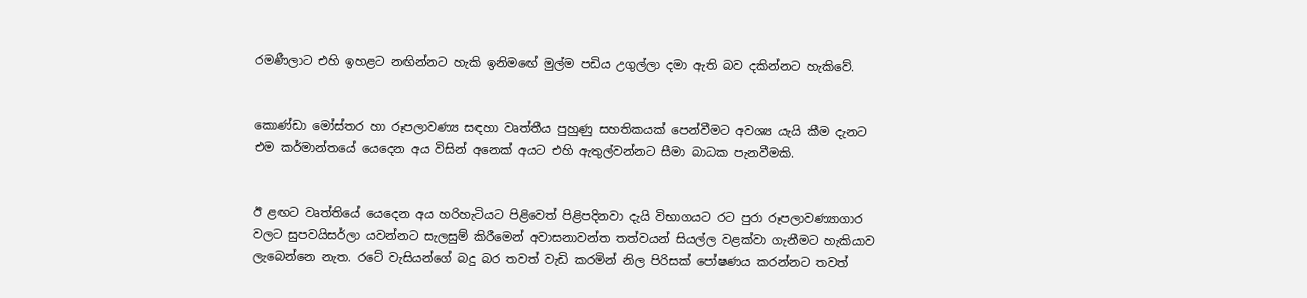රමණීලාට එහි ඉහළට නඟින්නට හැකි ඉනිමඟේ මුල්ම පඩිය උගුල්ලා දමා ඇති බව දකින්නට හැකිවේ.


කොණ්ඩා මෝස්තර හා රූපලාවණ්‍ය සඳහා වෘත්තීය පුහුණු සහතිකයක් පෙන්වීමට අවශ්‍ය යැයි කීම දැනට එම කර්මාන්තයේ යෙදෙන අය විසින් අනෙක් අයට එහි ඇතුල්වන්නට සීමා බාධක පැනවීමකි.


ඊ ළඟට වෘත්තියේ යෙදෙන අය හරිහැටියට පිළිවෙත් පිළිපදිනවා දැයි විභාගයට රට පුරා රූපලාවණ්‍යාගාර වලට සුපවයිසර්ලා යවන්නට සැලසුම් කිරීමෙන් අවාසනාවන්ත තත්වයන් සියල්ල වළක්වා ගැනීමට හැකියාව ලැබෙන්නෙ නැත. රටේ වැසියන්ගේ බදු බර තවත් වැඩි කරමින් නිල පිරිසක් පෝෂණය කරන්නට තවත්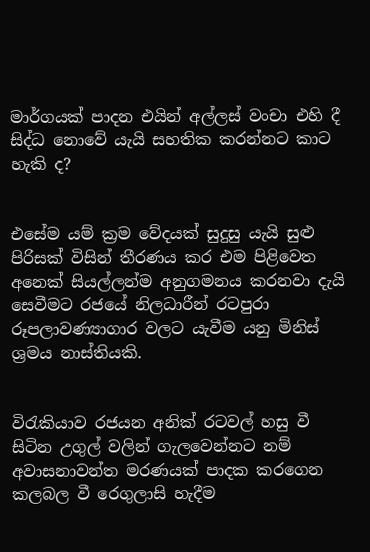මාර්ගයක් පාදන එයින් අල්ලස් වංචා එහි දී සිද්ධ නොවේ යැයි සහතික කරන්නට කාට හැකි ද?


එසේම යම් ක්‍රම වේදයක් සුදුසු යැයි සුළු පිරිසක් විසින් තීරණය කර එම පිළිවෙත අනෙක් සියල්ලන්ම අනුගමනය කරනවා දැයි සෙවීමට රජයේ නිලධාරීන් රටපුරා රූපලාවණ්‍යාගාර වලට යැවීම යනු මිනිස් ශ්‍රමය නාස්තියකි.


විරැකියාව රජයන අනික් රටවල් හසු වී සිටින උගුල් වලින් ගැලවෙන්නට නම් අවාසනාවන්ත මරණයක් පාදක කරගෙන කලබල වී රෙගුලාසි හැදීම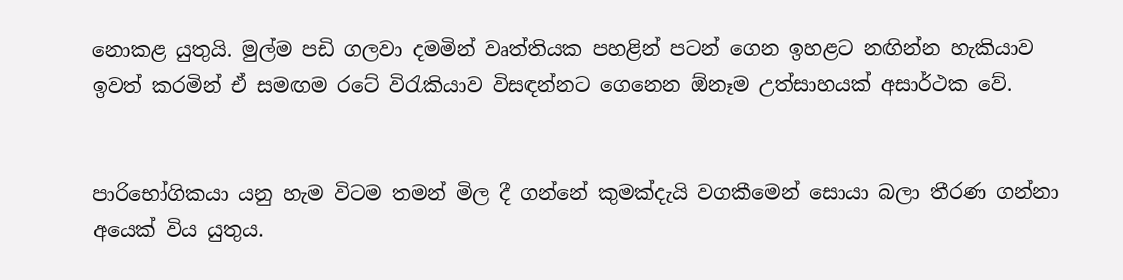නොකළ යුතුයි. මුල්ම පඩි ගලවා දමමින් වෘත්තියක පහළින් පටන් ගෙන ඉහළට නඟින්න හැකියාව ඉවත් කරමින් ඒ සමඟම රටේ විරැකියාව විසඳන්නට ගෙනෙන ඕනෑම උත්සාහයක් අසාර්ථක වේ.


පාරිභෝගිකයා යනු හැම විටම තමන් මිල දී ගන්නේ කුමක්දැයි වගකීමෙන් සොයා බලා තීරණ ගන්නා අයෙක් විය යුතුය.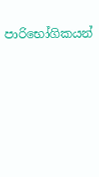පාරිභෝගිකයන්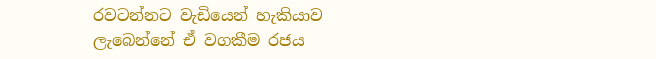රවටන්නට වැඩියෙන් හැකියාව ලැබෙන්නේ ඒ වගකීම රජය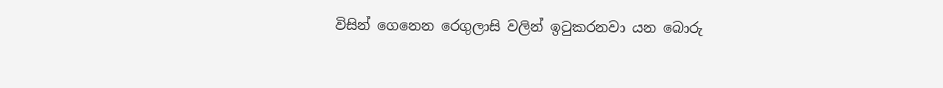විසින් ගෙනෙන රෙගුලාසි වලින් ඉටුකරනවා යන බොරු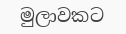මුලාවකට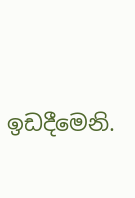ඉඩදීමෙනි.